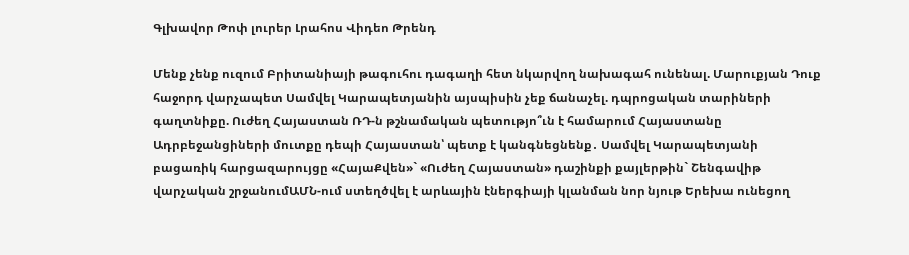Գլխավոր Թոփ լուրեր Լրահոս Վիդեո Թրենդ

Մենք չենք ուզում Բրիտանիայի թագուհու դագաղի հետ նկարվող նախագահ ունենալ. Մարուքյան Դուք հաջորդ վարչապետ Սամվել Կարապետյանին այսպիսին չեք ճանաչել. դպրոցական տարիների գաղտնիքը. Ուժեղ Հայաստան ՌԴ-ն թշնամական պետությո՞ւն է համարում Հայաստանը Ադրբեջանցիների մուտքը դեպի Հայաստան՝ պետք է կանգնեցնենք․ Սամվել Կարապետյանի բացառիկ հարցազարույցը «ՀայաՔվեն»` «Ուժեղ Հայաստան» դաշինքի քայլերթին` Շենգավիթ վարչական շրջանումԱՄՆ-ում ստեղծվել է արևային էներգիայի կլանման նոր նյութ Երեխա ունեցող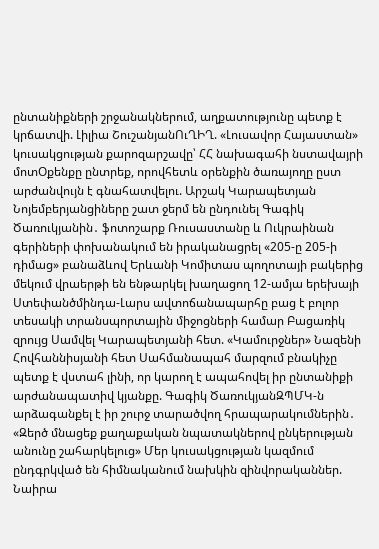ընտանիքների շրջանակներում, աղքատությունը պետք է կրճատվի. Լիլիա ՇուշանյանՈւՂԻՂ. «Լուսավոր Հայաստան» կուսակցության քարոզարշավը՝ ՀՀ նախագահի նստավայրի մոտՕքենքը ընտրեք, որովհետև օրենքին ծառայողը ըստ արժանվույն է գնահատվելու. Արշակ Կարապետյան Նոյեմբերյանցիները շատ ջերմ են ընդունել Գագիկ Ծառուկյանին․ ֆոտոշարք Ռուսաստանը և Ուկրաինան գերիների փոխանակում են իրականացրել «205-ը 205-ի դիմաց» բանաձևով Երևանի Կոմիտաս պողոտայի բակերից մեկում վրաերթի են ենթարկել խաղացող 12-ամյա երեխայի Ստեփանծմինդա-Լարս ավտոճանապարհը բաց է բոլոր տեսակի տրանսպորտային միջոցների համար Բացառիկ զրույց Սամվել Կարապետյանի հետ. «Կամուրջներ» Նազենի Հովհաննիսյանի հետ Սահմանապահ մարզում բնակիչը պետք է վստահ լինի, որ կարող է ապահովել իր ընտանիքի արժանապատիվ կյանքը. Գագիկ ԾառուկյանԶՊՄԿ-ն արձագանքել է իր շուրջ տարածվող հրապարակումներին․ «Զերծ մնացեք քաղաքական նպատակներով ընկերության անունը շահարկելուց» Մեր կուսակցության կազմում ընդգրկված են հիմնականում նախկին զինվորականներ. Նաիրա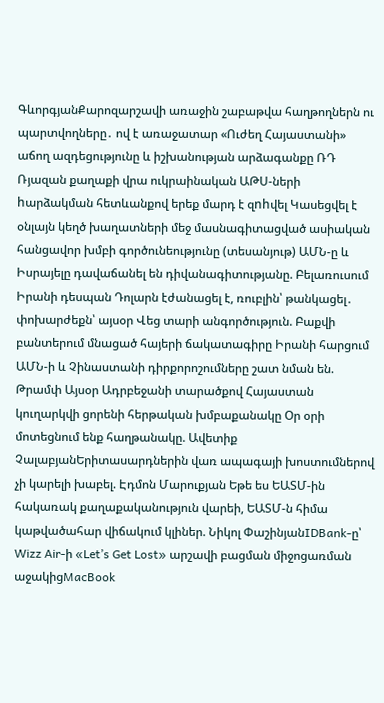ԳևորգյանՔարոզարշավի առաջին շաբաթվա հաղթողներն ու պարտվողները․ ով է առաջատար «Ուժեղ Հայաստանի» աճող ազդեցությունը և իշխանության արձագանքը ՌԴ Ռյազան քաղաքի վրա ուկրաինական ԱԹՍ-ների hարձակման հետևանքով երեք մարդ է զnhվել Կասեցվել է օնլայն կեղծ խաղատների մեջ մասնագիտացված ասիական հանցավոր խմբի գործունեությունը (տեսանյութ) ԱՄՆ-ը և Իսրայելը դավաճանել են դիվանագիտությանը. Բելառուսում Իրանի դեսպան Դոլարն էժանացել է, ռուբլին՝ թանկացել․ փոխարժեքն՝ այսօր Վեց տարի անգործություն. Բաքվի բանտերում մնացած հայերի ճակատագիրը Իրանի հարցում ԱՄՆ-ի և Չինաստանի դիրքորոշումները շատ նման են. Թրամփ Այսօր Ադրբեջանի տարածքով Հայաստան կուղարկվի ցորենի հերթական խմբաքանակը Օր օրի մոտեցնում ենք հաղթանակը. Ավետիք ՉալաբյանԵրիտասարդներին վառ ապագայի խոստումներով չի կարելի խաբել. Էդմոն Մարուքյան Եթե ես ԵԱՏՄ-ին հակառակ քաղաքականություն վարեի, ԵԱՏՄ-ն հիմա կաթվածահար վիճակում կլիներ. Նիկոլ ՓաշինյանIDBank-ը՝ Wizz Air-ի «Let’s Get Lost» արշավի բացման միջոցառման աջակիցMacBook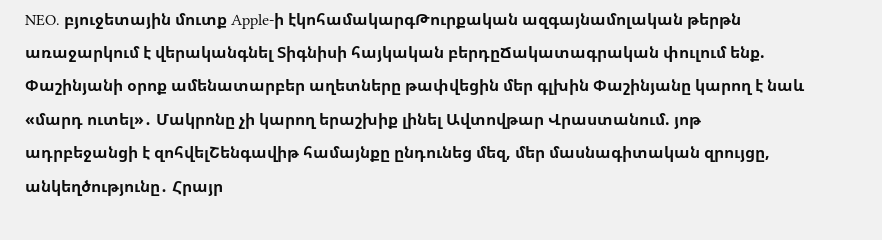NEO․ բյուջետային մուտք Apple-ի էկոհամակարգԹուրքական ազգայնամոլական թերթն առաջարկում է վերականգնել Տիգնիսի հայկական բերդըՃակատագրական փուլում ենք. Փաշինյանի օրոք ամենատարբեր աղետները թափվեցին մեր գլխին Փաշինյանը կարող է նաև «մարդ ուտել»․ Մակրոնը չի կարող երաշխիք լինել Ավտովթար Վրաստանում. յոթ ադրբեջանցի է զոհվելՇենգավիթ համայնքը ընդունեց մեզ, մեր մասնագիտական զրույցը, անկեղծությունը․ Հրայր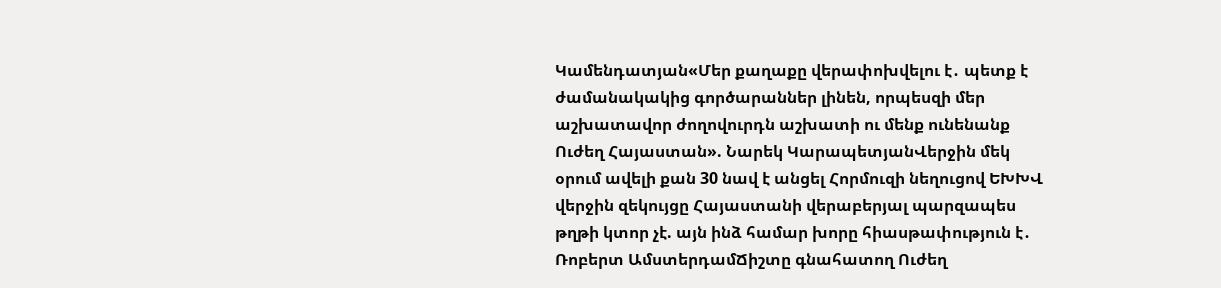Կամենդատյան«Մեր քաղաքը վերափոխվելու է․ պետք է ժամանակակից գործարաններ լինեն, որպեսզի մեր աշխատավոր ժողովուրդն աշխատի ու մենք ունենանք Ուժեղ Հայաստան». Նարեկ ԿարապետյանՎերջին մեկ օրում ավելի քան 30 նավ է անցել Հորմուզի նեղուցով ԵԽԽՎ վերջին զեկույցը Հայաստանի վերաբերյալ պարզապես թղթի կտոր չէ. այն ինձ համար խորը հիասթափություն է․ Ռոբերտ ԱմստերդամՃիշտը գնահատող Ուժեղ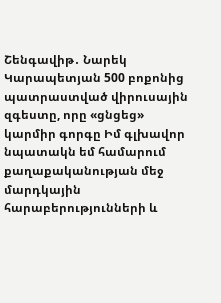Շենգավիթ․ Նարեկ Կարապետյան 500 բոքոնից պատրաստված վիրուսային զգեստը, որը «ցնցեց» կարմիր գորգը Իմ գլխավոր նպատակն եմ համարում քաղաքականության մեջ մարդկային հարաբերությունների և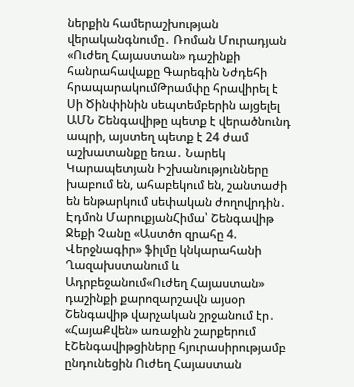ներքին համերաշխության վերականգնումը․ Ռոման Մուրադյան «Ուժեղ Հայաստան» դաշինքի հանրահավաքը Գարեգին Նժդեհի հրապարակումԹրամփը հրավիրել է Սի Ծինփինին սեպտեմբերին այցելել ԱՄՆ Շենգավիթը պետք է վերածնունդ ապրի, այստեղ պետք է 24 ժամ աշխատանքը եռա․ Նարեկ Կարապետյան Իշխանությունները խաբում են, ահաբեկում են, շանտաժի են ենթարկում սեփական ժողովրդին․ Էդմոն ՄարուքյանՀիմա՝ Շենգավիթ Ջեքի Չանը «Աստծո զրահը 4. Վերջնագիր» ֆիլմը կնկարահանի Ղազախստանում և Ադրբեջանում«Ուժեղ Հայաստան» դաշինքի քարոզարշավն այսօր Շենգավիթ վարչական շրջանում էր․ «ՀայաՔվեն» առաջին շարքերում էՇենգավիթցիները հյուրասիրությամբ ընդունեցին Ուժեղ Հայաստան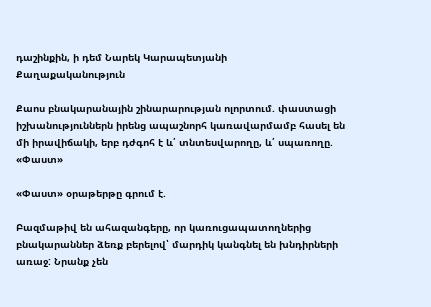դաշինքին, ի դեմ Նարեկ Կարապետյանի
Քաղաքականություն

Քաոս բնակարանային շինարարության ոլորտում. փաստացի իշխանություններն իրենց ապաշնորհ կառավարմամբ հասել են մի իրավիճակի, երբ դժգոհ է և՛ տնտեսվարողը, և՛ սպառողը. «Փաստ»

«Փաստ» օրաթերթը գրում է.

Բազմաթիվ են ահազանգերը, որ կառուցապատողներից բնակարաններ ձեռք բերելով՝ մարդիկ կանգնել են խնդիրների առաջ: Նրանք չեն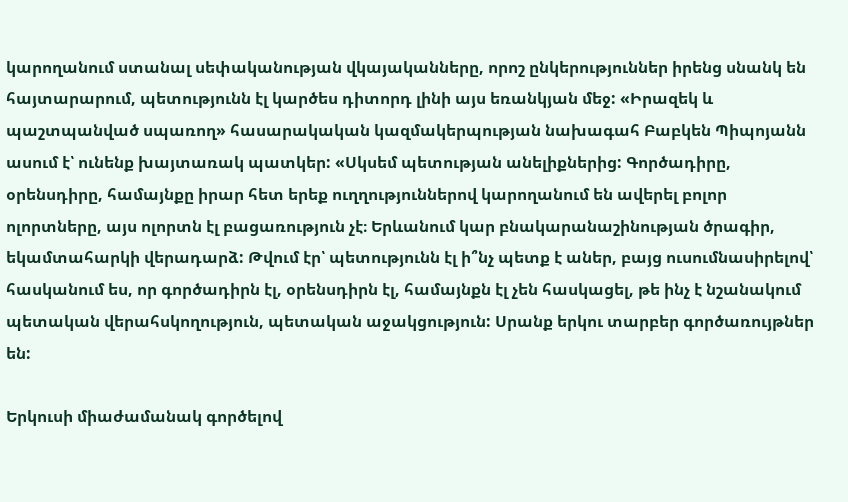կարողանում ստանալ սեփականության վկայականները, որոշ ընկերություններ իրենց սնանկ են հայտարարում, պետությունն էլ կարծես դիտորդ լինի այս եռանկյան մեջ: «Իրազեկ և պաշտպանված սպառող» հասարակական կազմակերպության նախագահ Բաբկեն Պիպոյանն ասում է՝ ունենք խայտառակ պատկեր: «Սկսեմ պետության անելիքներից: Գործադիրը, օրենսդիրը, համայնքը իրար հետ երեք ուղղություններով կարողանում են ավերել բոլոր ոլորտները, այս ոլորտն էլ բացառություն չէ։ Երևանում կար բնակարանաշինության ծրագիր, եկամտահարկի վերադարձ: Թվում էր՝ պետությունն էլ ի՞նչ պետք է աներ, բայց ուսումնասիրելով՝ հասկանում ես, որ գործադիրն էլ, օրենսդիրն էլ, համայնքն էլ չեն հասկացել, թե ինչ է նշանակում պետական վերահսկողություն, պետական աջակցություն: Սրանք երկու տարբեր գործառույթներ են:

Երկուսի միաժամանակ գործելով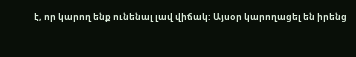է, որ կարող ենք ունենալ լավ վիճակ: Այսօր կարողացել են իրենց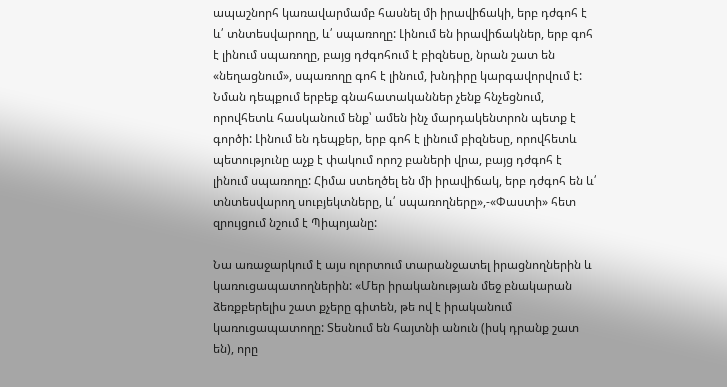ապաշնորհ կառավարմամբ հասնել մի իրավիճակի, երբ դժգոհ է և՛ տնտեսվարողը, և՛ սպառողը: Լինում են իրավիճակներ, երբ գոհ է լինում սպառողը, բայց դժգոհում է բիզնեսը, նրան շատ են «նեղացնում», սպառողը գոհ է լինում, խնդիրը կարգավորվում է: Նման դեպքում երբեք գնահատականներ չենք հնչեցնում, որովհետև հասկանում ենք՝ ամեն ինչ մարդակենտրոն պետք է գործի: Լինում են դեպքեր, երբ գոհ է լինում բիզնեսը, որովհետև պետությունը աչք է փակում որոշ բաների վրա, բայց դժգոհ է լինում սպառողը: Հիմա ստեղծել են մի իրավիճակ, երբ դժգոհ են և՛ տնտեսվարող սուբյեկտները, և՛ սպառողները»,-«Փաստի» հետ զրույցում նշում է Պիպոյանը:

Նա առաջարկում է այս ոլորտում տարանջատել իրացնողներին և կառուցապատողներին: «Մեր իրականության մեջ բնակարան ձեռքբերելիս շատ քչերը գիտեն, թե ով է իրականում կառուցապատողը: Տեսնում են հայտնի անուն (իսկ դրանք շատ են), որը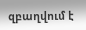զբաղվում է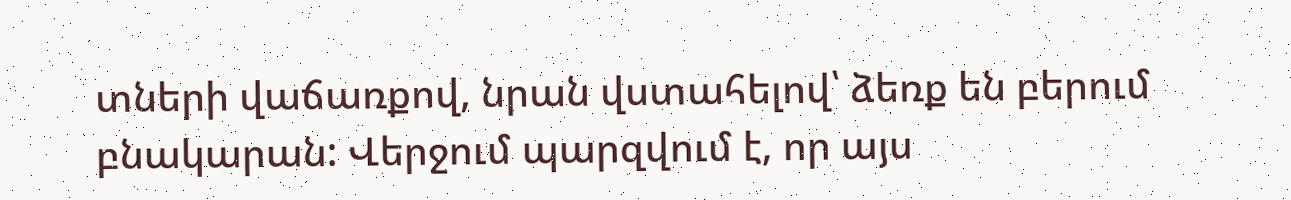տների վաճառքով, նրան վստահելով՝ ձեռք են բերում բնակարան: Վերջում պարզվում է, որ այս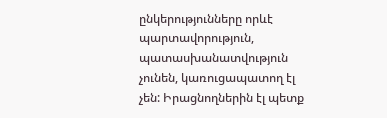ընկերությունները որևէ պարտավորություն, պատասխանատվություն չունեն, կառուցապատող էլ չեն: Իրացնողներին էլ պետք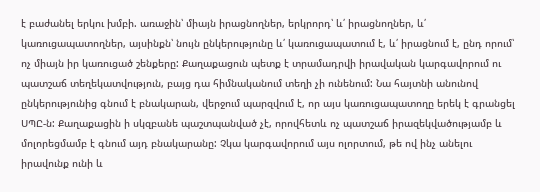է բաժանել երկու խմբի. առաջին՝ միայն իրացնողներ, երկրորդ՝ և՛ իրացնողներ, և՛ կառուցապատողներ, այսինքն՝ նույն ընկերությունը և՛ կառուցապատում է, և՛ իրացնում է, ընդ որում՝ ոչ միայն իր կառուցած շենքերը: Քաղաքացուն պետք է տրամադրվի իրավական կարգավորում ու պատշաճ տեղեկատվություն, բայց դա հիմնականում տեղի չի ունենում: Նա հայտնի անունով ընկերությունից գնում է բնակարան, վերջում պարզվում է, որ այս կառուցապատողը երեկ է գրանցել ՍՊԸ-ն: Քաղաքացին ի սկզբանե պաշտպանված չէ, որովհետև ոչ պատշաճ իրազեկվածությամբ և մոլորեցմամբ է գնում այդ բնակարանը: Չկա կարգավորում այս ոլորտում, թե ով ինչ անելու իրավունք ունի և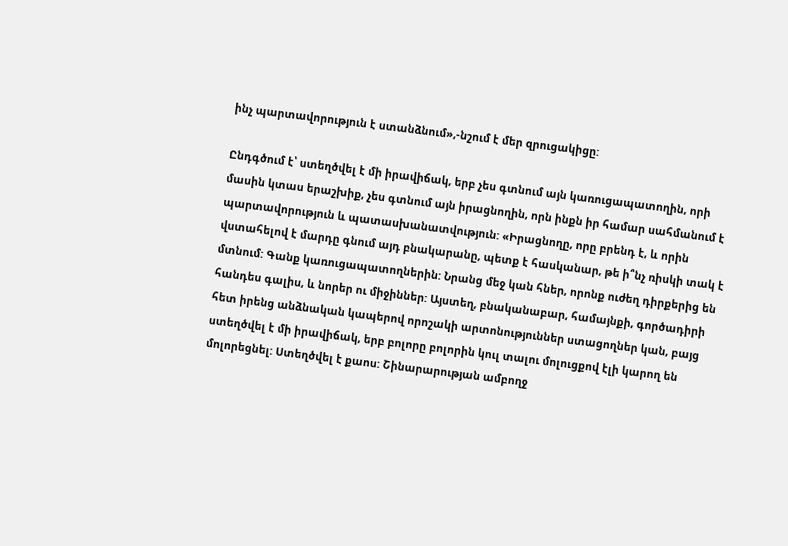ինչ պարտավորություն է ստանձնում»,-նշում է մեր զրուցակիցը:

Ընդգծում է՝ ստեղծվել է մի իրավիճակ, երբ չես գտնում այն կառուցապատողին, որի մասին կտաս երաշխիք, չես գտնում այն իրացնողին, որն ինքն իր համար սահմանում է պարտավորություն և պատասխանատվություն: «Իրացնողը, որը բրենդ է, և որին վստահելով է մարդը գնում այդ բնակարանը, պետք է հասկանար, թե ի՞նչ ռիսկի տակ է մտնում: Գանք կառուցապատողներին: Նրանց մեջ կան հներ, որոնք ուժեղ դիրքերից են հանդես գալիս, և նորեր ու միջիններ: Այստեղ, բնականաբար, համայնքի, գործադիրի հետ իրենց անձնական կապերով որոշակի արտոնություններ ստացողներ կան, բայց ստեղծվել է մի իրավիճակ, երբ բոլորը բոլորին կուլ տալու մոլուցքով էլի կարող են մոլորեցնել: Ստեղծվել է քաոս: Շինարարության ամբողջ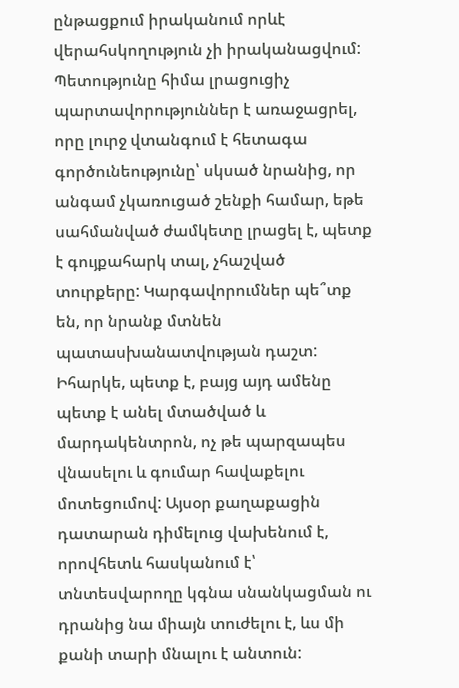ընթացքում իրականում որևէ վերահսկողություն չի իրականացվում: Պետությունը հիմա լրացուցիչ պարտավորություններ է առաջացրել, որը լուրջ վտանգում է հետագա գործունեությունը՝ սկսած նրանից, որ անգամ չկառուցած շենքի համար, եթե սահմանված ժամկետը լրացել է, պետք է գույքահարկ տալ, չհաշված տուրքերը: Կարգավորումներ պե՞տք են, որ նրանք մտնեն պատասխանատվության դաշտ: Իհարկե, պետք է, բայց այդ ամենը պետք է անել մտածված և մարդակենտրոն, ոչ թե պարզապես վնասելու և գումար հավաքելու մոտեցումով: Այսօր քաղաքացին դատարան դիմելուց վախենում է, որովհետև հասկանում է՝ տնտեսվարողը կգնա սնանկացման ու դրանից նա միայն տուժելու է, ևս մի քանի տարի մնալու է անտուն: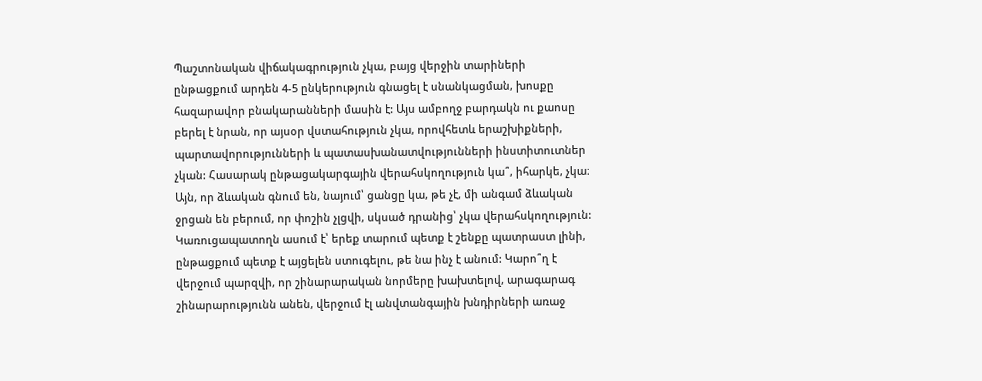Պաշտոնական վիճակագրություն չկա, բայց վերջին տարիների ընթացքում արդեն 4-5 ընկերություն գնացել է սնանկացման, խոսքը հազարավոր բնակարանների մասին է: Այս ամբողջ բարդակն ու քաոսը բերել է նրան, որ այսօր վստահություն չկա, որովհետև երաշխիքների, պարտավորությունների և պատասխանատվությունների ինստիտուտներ չկան: Հասարակ ընթացակարգային վերահսկողություն կա՞, իհարկե, չկա։ Այն, որ ձևական գնում են, նայում՝ ցանցը կա, թե չէ, մի անգամ ձևական ջրցան են բերում, որ փոշին չլցվի, սկսած դրանից՝ չկա վերահսկողություն: Կառուցապատողն ասում է՝ երեք տարում պետք է շենքը պատրաստ լինի, ընթացքում պետք է այցելեն ստուգելու, թե նա ինչ է անում: Կարո՞ղ է վերջում պարզվի, որ շինարարական նորմերը խախտելով, արագարագ շինարարությունն անեն, վերջում էլ անվտանգային խնդիրների առաջ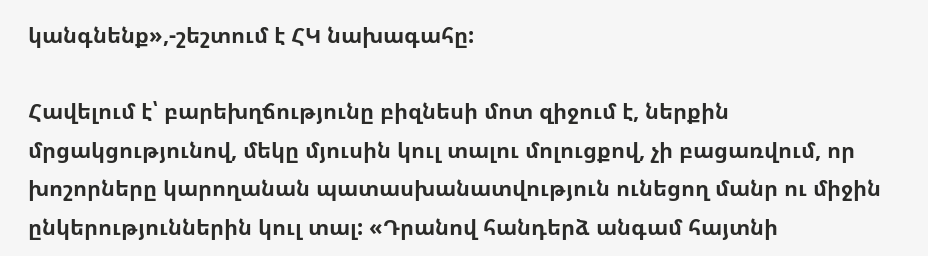կանգնենք»,-շեշտում է ՀԿ նախագահը:

Հավելում է՝ բարեխղճությունը բիզնեսի մոտ զիջում է, ներքին մրցակցությունով, մեկը մյուսին կուլ տալու մոլուցքով, չի բացառվում, որ խոշորները կարողանան պատասխանատվություն ունեցող մանր ու միջին ընկերություններին կուլ տալ: «Դրանով հանդերձ անգամ հայտնի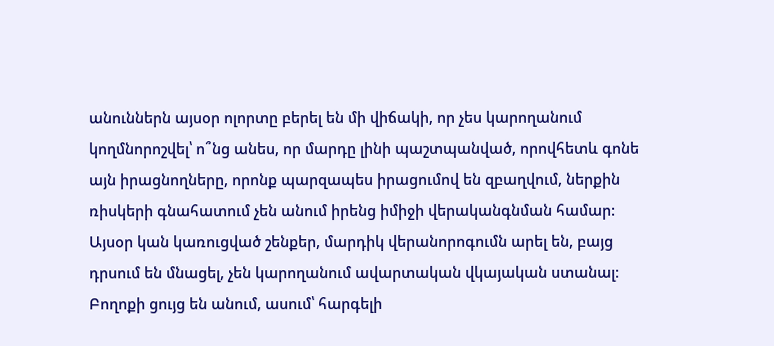անուններն այսօր ոլորտը բերել են մի վիճակի, որ չես կարողանում կողմնորոշվել՝ ո՞նց անես, որ մարդը լինի պաշտպանված, որովհետև գոնե այն իրացնողները, որոնք պարզապես իրացումով են զբաղվում, ներքին ռիսկերի գնահատում չեն անում իրենց իմիջի վերականգնման համար: Այսօր կան կառուցված շենքեր, մարդիկ վերանորոգումն արել են, բայց դրսում են մնացել, չեն կարողանում ավարտական վկայական ստանալ։ Բողոքի ցույց են անում, ասում՝ հարգելի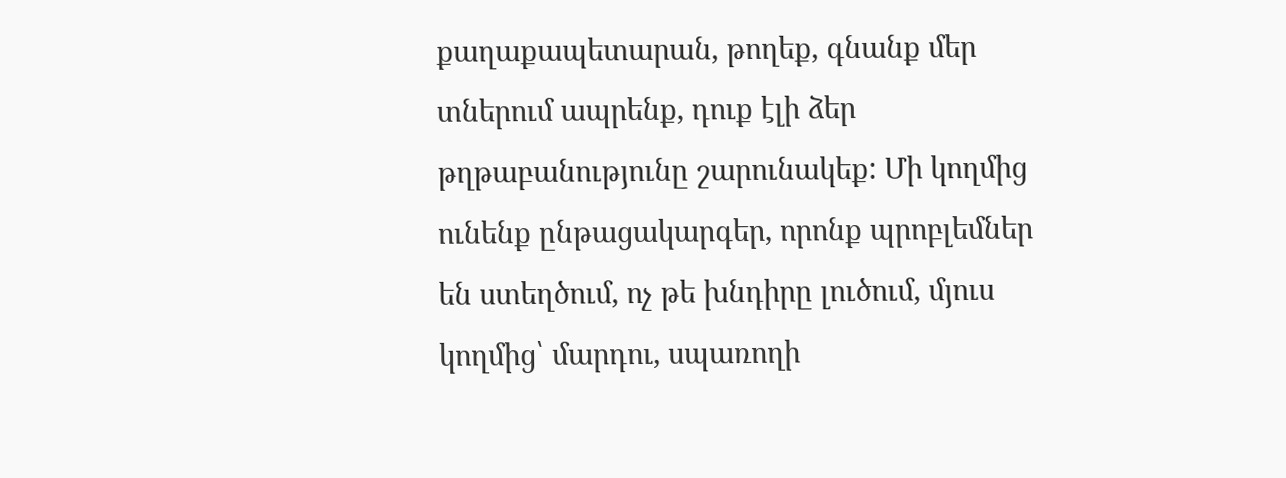քաղաքապետարան, թողեք, գնանք մեր տներում ապրենք, դուք էլի ձեր թղթաբանությունը շարունակեք: Մի կողմից ունենք ընթացակարգեր, որոնք պրոբլեմներ են ստեղծում, ոչ թե խնդիրը լուծում, մյուս կողմից՝ մարդու, սպառողի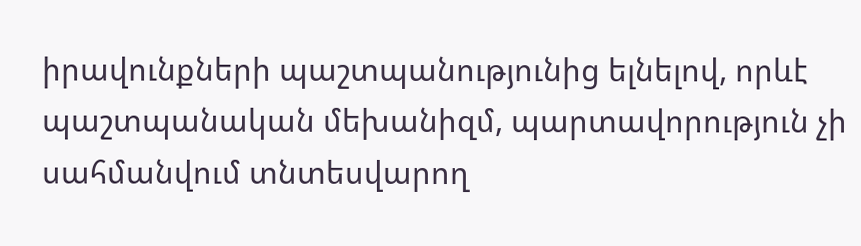իրավունքների պաշտպանությունից ելնելով, որևէ պաշտպանական մեխանիզմ, պարտավորություն չի սահմանվում տնտեսվարող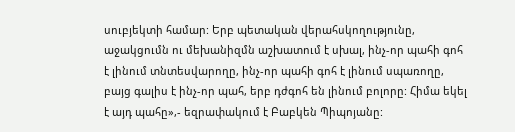սուբյեկտի համար: Երբ պետական վերահսկողությունը, աջակցումն ու մեխանիզմն աշխատում է սխալ, ինչ-որ պահի գոհ է լինում տնտեսվարողը, ինչ-որ պահի գոհ է լինում սպառողը, բայց գալիս է ինչ-որ պահ, երբ դժգոհ են լինում բոլորը: Հիմա եկել է այդ պահը»,- եզրափակում է Բաբկեն Պիպոյանը: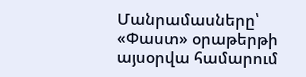Մանրամասները՝ «Փաստ» օրաթերթի այսօրվա համարում